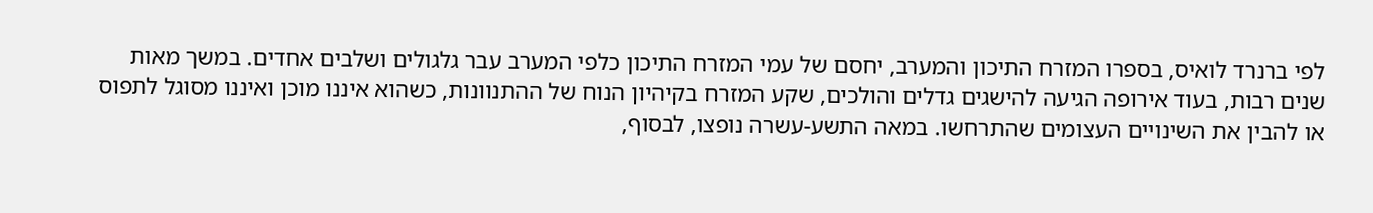לפי ברנרד לואיס, בספרו המזרח התיכון והמערב, יחסם של עמי המזרח התיכון כלפי המערב עבר גלגולים ושלבים אחדים. במשך מאות שנים רבות, בעוד אירופה הגיעה להישגים גדלים והולכים, שקע המזרח בקיהיון הנוח של ההתנוונות, כשהוא איננו מוכן ואיננו מסוגל לתפוס או להבין את השינויים העצומים שהתרחשו. במאה התשע-עשרה נופצו, לבסוף,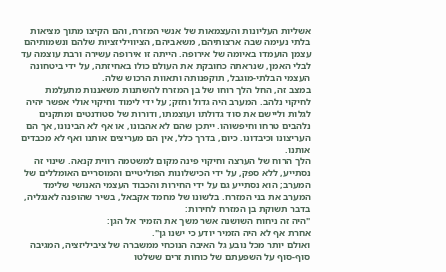אשליות העליונות והעצמאות של אנשי המזרח, והם הקיצו מתוך מציאות בלתי נעימה שבה ארצותיהם, משאביהם, הציוויליזציות שלהם ונשמותיהם עצמן הועמדו באיומה של אירופה. הייתה זו אירופה עשירה ורבת עוצמה עד לבלי האמן, שנראתה כחובקת את העולם כולו באחיזתה, על ידי ביטחונה העצמי הבלתי-מוגבל, תוקפנותה ותאוות הרכוש שלה.
במצב זה, החל הלך רוחו של בן המזרח להשתנות משאננות מתעלמת לחיקוי נלהב. המערב היה גדול וחזק; על ידי לימוד וחיקוי אולי אפשר יהיה לגלות וליישם את סוד גדולתו ועוצמתו, ודורות של סטודנטים ומתקנים נלהבים טרחו וחיפשוהו. ייתכן שהם לא אהבונו, או אף לא הבינונו, אך הם העריצונו וכיבדונו. כיום, בדרך כלל, אין הם מעריצים אותנו ואף לא מכבדים אותנו.
הלך הרוח של הערצה וחיקוי פינה מקום למשטמה רווית קנאה. שינוי זה נסתייע, ללא ספק, על ידי הכישלונות הפוליטיים והמוסריים האומללים של המערב; הוא נסתייע גם על ידי החירות והכבוד העצמי האנושי שלימד המערב את בני המזרח. בלשונו של מחמד אקבאל, בשיר שהופנה לאנגליה, בדבר תשוקת בן המזרח לחירות:
"היה זה ניחוח השושנה אשר משך את הזמיר אל הגן:
אחרת אף לא היה הזמיר יודע כי ישנו גן".
ואולם יותר מכל נובע גל האיבה הנוכחי ממשברה של ציביליזציה, המגיבה סוף-סוף על השפעתם של כוחות זרים ששלטו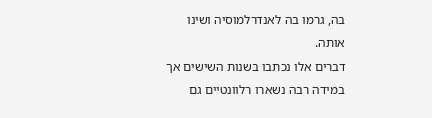בה, גרמו בה לאנדרלמוסיה ושינו אותה.
דברים אלו נכתבו בשנות השישים אך במידה רבה נשארו רלוונטיים גם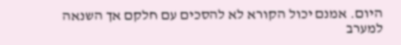היום. אמנם יכול הקורא לא להסכים עם חלקם אך השנאה למערב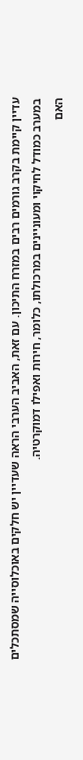עדיין קיימת בקרב גורמים רבים במזרח התיכון. עם זאת, האביב הערבי הראה שעדיין יש חלקים באוכלוסייה שמסתכלים במערב כמודל לחיקוי ומעוניינים במרכולתו, כלומר, חירות ואפילו דמוקרטיה.
האם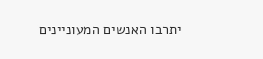יתרבו האנשים המעוניינים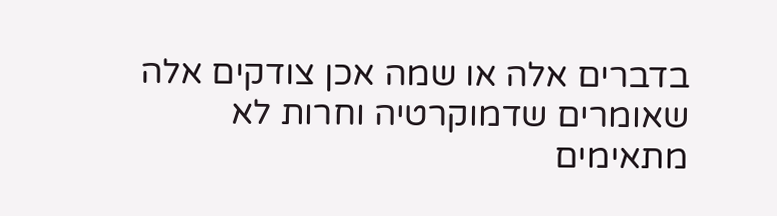בדברים אלה או שמה אכן צודקים אלה שאומרים שדמוקרטיה וחרות לא מתאימים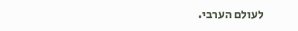לעולם הערבי.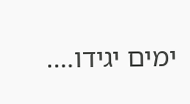ימים יגידו….